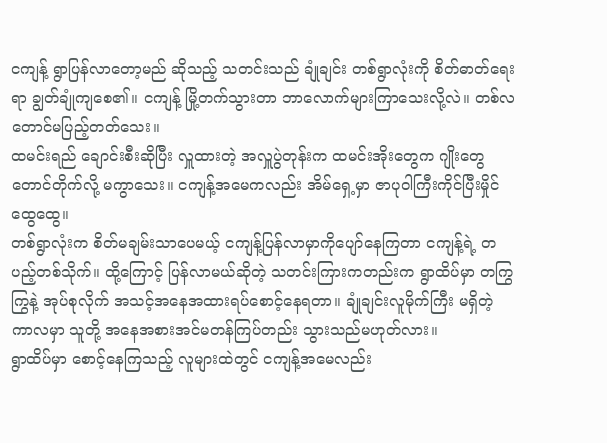ငကျန့် ရွာပြန်လာတော့မည် ဆိုသည့် သတင်းသည် ချုံချင်း တစ်ရွာလုံးကို စိတ်ဓာတ်ရေးရာ ချွတ်ချုံကျစေ၏။ ငကျန့် မြို့တက်သွားတာ ဘာလောက်များကြာသေးလို့လဲ။ တစ်လတောင်မပြည့်တတ်သေး။
ထမင်းရည် ချောင်းစီးဆိုပြီး လှူထားတဲ့ အလှူပွဲတုန်းက ထမင်းအိုးတွေက ဂျိုးတွေတောင်တိုက်လို့ မကွာသေး။ ငကျန့်အမေကလည်း အိမ်ရှေ့မှာ ဇာပုဝါကြီးကိုင်ပြီးမှိုင်ထွေထွေ။
တစ်ရွာလုံးက စိတ်မချမ်းသာပေမယ့် ငကျန့်ပြန်လာမှာကိုပျော်နေကြတာ ငကျန့်ရဲ့ တပည့်တစ်သိုက်။ ထို့ကြောင့် ပြန်လာမယ်ဆိုတဲ့ သတင်းကြားကတည်းက ရွာထိပ်မှာ တကြွကြွနဲ့ အုပ်စုလိုက် အသင့်အနေအထားရပ်စောင့်နေရတာ။ ချုံချင်းလူမိုက်ကြီး မရှိတဲ့ ကာလမှာ သူတို့ အနေအစားအင်မတန်ကြပ်တည်း သွားသည်မဟုတ်လား။
ရွာထိပ်မှာ စောင့်နေကြသည့် လူများထဲတွင် ငကျန့်အမေလည်း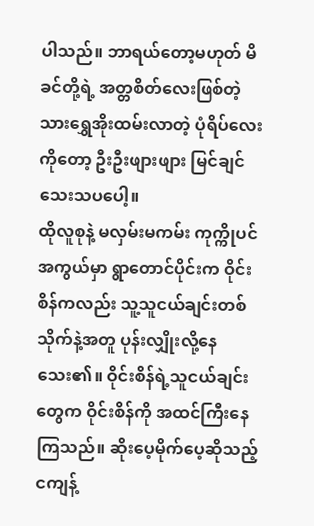ပါသည်။ ဘာရယ်တော့မဟုတ် မိခင်တို့ရဲ့ အတ္တစိတ်လေးဖြစ်တဲ့ သားရွှေအိုးထမ်းလာတဲ့ ပုံရိပ်လေးကိုတော့ ဦးဦးဖျားဖျား မြင်ချင်သေးသပပေါ့။
ထိုလူစုနဲ့ မလှမ်းမကမ်း ကုက္ကိုပင် အကွယ်မှာ ရွာတောင်ပိုင်းက ဝိုင်းစိန်ကလည်း သူ့သူငယ်ချင်းတစ်သိုက်နဲ့အတူ ပုန်းလျှိုးလို့နေသေး၏။ ဝိုင်းစိန်ရဲ့သူငယ်ချင်းတွေက ဝိုင်းစိန်ကို အထင်ကြီးနေကြသည်။ ဆိုးပေ့မိုက်ပေ့ဆိုသည့် ငကျန့်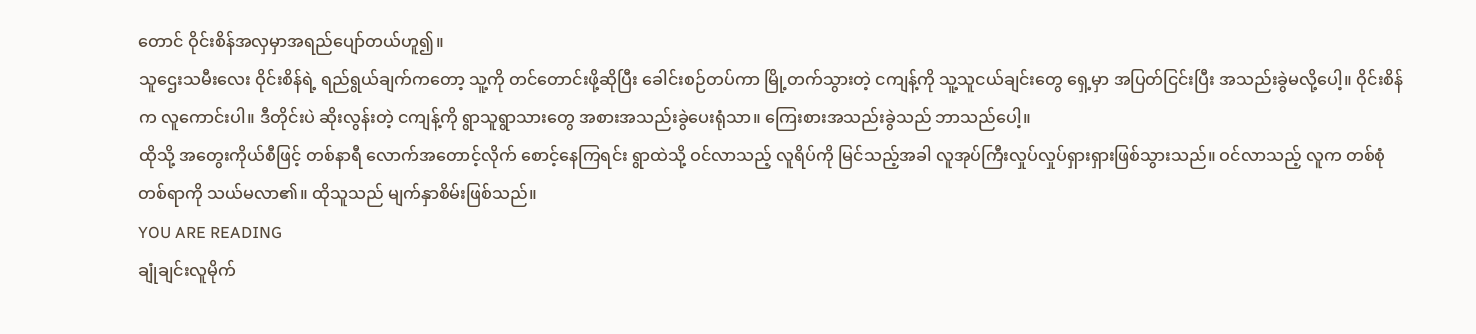တောင် ဝိုင်းစိန်အလှမှာအရည်ပျော်တယ်ဟူ၍။
သူဌေးသမီးလေး ဝိုင်းစိန်ရဲ့ ရည်ရွယ်ချက်ကတော့ သူ့ကို တင်တောင်းဖို့ဆိုပြီး ခေါင်းစဉ်တပ်ကာ မြို့တက်သွားတဲ့ ငကျန့်ကို သူ့သူငယ်ချင်းတွေ ရှေ့မှာ အပြတ်ငြင်းပြီး အသည်းခွဲမလို့ပေါ့။ ဝိုင်းစိန်က လူကောင်းပါ။ ဒီတိုင်းပဲ ဆိုးလွန်းတဲ့ ငကျန့်ကို ရွာသူရွာသားတွေ အစားအသည်းခွဲပေးရုံသာ။ ကြေးစားအသည်းခွဲသည် ဘာသည်ပေါ့။
ထိုသို့ အတွေးကိုယ်စီဖြင့် တစ်နာရီ လောက်အတောင့်လိုက် စောင့်နေကြရင်း ရွာထဲသို့ ဝင်လာသည့် လူရိပ်ကို မြင်သည့်အခါ လူအုပ်ကြီးလှုပ်လှုပ်ရှားရှားဖြစ်သွားသည်။ ဝင်လာသည့် လူက တစ်စုံတစ်ရာကို သယ်မလာ၏။ ထိုသူသည် မျက်နှာစိမ်းဖြစ်သည်။
YOU ARE READING
ချုံချင်းလူမိုက်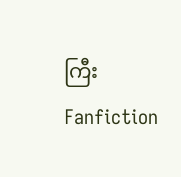ကြီး
Fanfiction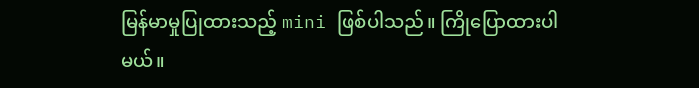မြန်မာမှုပြုထားသည့် mini ဖြစ်ပါသည်။ ကြိုပြောထားပါမယ်။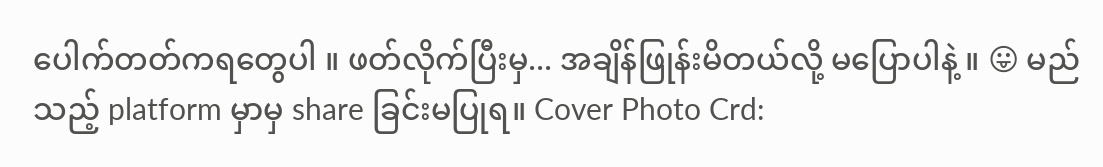ပေါက်တတ်ကရတွေပါ ။ ဖတ်လိုက်ပြီးမှ... အချိန်ဖြုန်းမိတယ်လို့ မပြောပါနဲ့ ။ 😛 မည်သည့် platform မှာမှ share ခြင်းမပြုရ။ Cover Photo Crd: